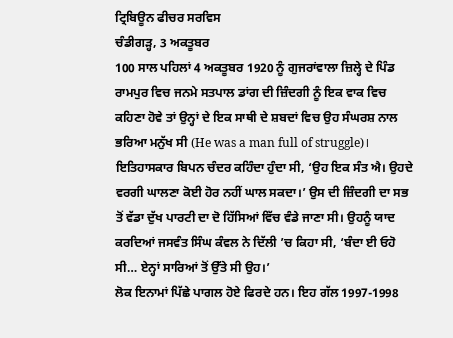ਟ੍ਰਿਬਿਊਨ ਫੀਚਰ ਸਰਵਿਸ
ਚੰਡੀਗੜ੍ਹ, 3 ਅਕਤੂਬਰ
100 ਸਾਲ ਪਹਿਲਾਂ 4 ਅਕਤੂਬਰ 1920 ਨੂੰ ਗੁਜਰਾਂਵਾਲਾ ਜ਼ਿਲ੍ਹੇ ਦੇ ਪਿੰਡ ਰਾਮਪੁਰ ਵਿਚ ਜਨਮੇ ਸਤਪਾਲ ਡਾਂਗ ਦੀ ਜ਼ਿੰਦਗੀ ਨੂੰ ਇਕ ਵਾਕ ਵਿਚ ਕਹਿਣਾ ਹੋਵੇ ਤਾਂ ਉਨ੍ਹਾਂ ਦੇ ਇਕ ਸਾਥੀ ਦੇ ਸ਼ਬਦਾਂ ਵਿਚ ਉਹ ਸੰਘਰਸ਼ ਨਾਲ ਭਰਿਆ ਮਨੁੱਖ ਸੀ (He was a man full of struggle)। ਇਤਿਹਾਸਕਾਰ ਬਿਪਨ ਚੰਦਰ ਕਹਿੰਦਾ ਹੁੰਦਾ ਸੀ, ‘ਉਹ ਇਕ ਸੰਤ ਐ। ਉਹਦੇ ਵਰਗੀ ਘਾਲਣਾ ਕੋਈ ਹੋਰ ਨਹੀਂ ਘਾਲ ਸਕਦਾ।’ ਉਸ ਦੀ ਜ਼ਿੰਦਗੀ ਦਾ ਸਭ ਤੋਂ ਵੱਡਾ ਦੁੱਖ ਪਾਰਟੀ ਦਾ ਦੋ ਹਿੱਸਿਆਂ ਵਿੱਚ ਵੰਡੇ ਜਾਣਾ ਸੀ। ਉਹਨੂੰ ਯਾਦ ਕਰਦਿਆਂ ਜਸਵੰਤ ਸਿੰਘ ਕੰਵਲ ਨੇ ਦਿੱਲੀ ’ਚ ਕਿਹਾ ਸੀ, ‘ਬੰਦਾ ਈ ਓਹੋ ਸੀ… ਏਨ੍ਹਾਂ ਸਾਰਿਆਂ ਤੋਂ ਉੱਤੇ ਸੀ ਉਹ।’
ਲੋਕ ਇਨਾਮਾਂ ਪਿੱਛੇ ਪਾਗਲ ਹੋਏ ਫਿਰਦੇ ਹਨ। ਇਹ ਗੱਲ 1997-1998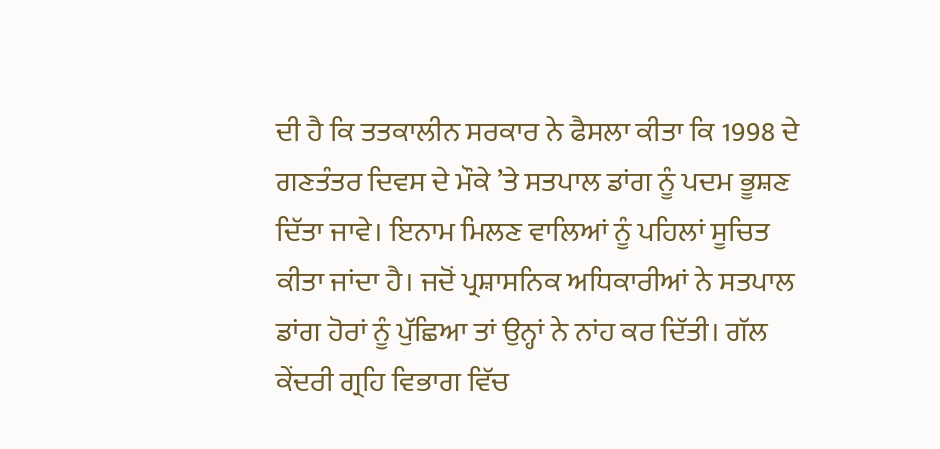ਦੀ ਹੈ ਕਿ ਤਤਕਾਲੀਨ ਸਰਕਾਰ ਨੇ ਫੈਸਲਾ ਕੀਤਾ ਕਿ 1998 ਦੇ ਗਣਤੰਤਰ ਦਿਵਸ ਦੇ ਮੌਕੇ ’ਤੇ ਸਤਪਾਲ ਡਾਂਗ ਨੂੰ ਪਦਮ ਭੂਸ਼ਣ ਦਿੱਤਾ ਜਾਵੇ। ਇਨਾਮ ਮਿਲਣ ਵਾਲਿਆਂ ਨੂੰ ਪਹਿਲਾਂ ਸੂਚਿਤ ਕੀਤਾ ਜਾਂਦਾ ਹੈ। ਜਦੋਂ ਪ੍ਰਸ਼ਾਸਨਿਕ ਅਧਿਕਾਰੀਆਂ ਨੇ ਸਤਪਾਲ ਡਾਂਗ ਹੋਰਾਂ ਨੂੰ ਪੁੱਛਿਆ ਤਾਂ ਉਨ੍ਹਾਂ ਨੇ ਨਾਂਹ ਕਰ ਦਿੱਤੀ। ਗੱਲ ਕੇਂਦਰੀ ਗ੍ਰਹਿ ਵਿਭਾਗ ਵਿੱਚ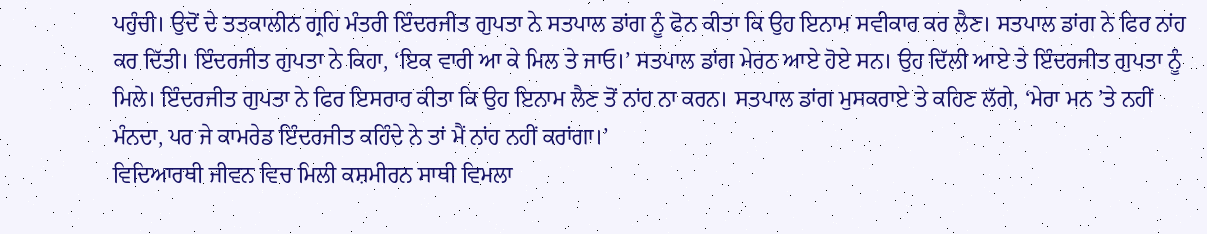ਪਹੁੰਚੀ। ਉਦੋਂ ਦੇ ਤਤਕਾਲੀਨ ਗ੍ਰਹਿ ਮੰਤਰੀ ਇੰਦਰਜੀਤ ਗੁਪਤਾ ਨੇ ਸਤਪਾਲ ਡਾਂਗ ਨੂੰ ਫੋਨ ਕੀਤਾ ਕਿ ਉਹ ਇਨਾਮ ਸਵੀਕਾਰ ਕਰ ਲੈਣ। ਸਤਪਾਲ ਡਾਂਗ ਨੇ ਫਿਰ ਨਾਂਹ ਕਰ ਦਿੱਤੀ। ਇੰਦਰਜੀਤ ਗੁਪਤਾ ਨੇ ਕਿਹਾ, ‘ਇਕ ਵਾਰੀ ਆ ਕੇ ਮਿਲ ਤੇ ਜਾਓ।’ ਸਤਪਾਲ ਡਾਂਗ ਮੇਰਠ ਆਏ ਹੋਏ ਸਨ। ਉਹ ਦਿੱਲੀ ਆਏ ਤੇ ਇੰਦਰਜੀਤ ਗੁਪਤਾ ਨੂੰ ਮਿਲੇ। ਇੰਦਰਜੀਤ ਗੁਪਤਾ ਨੇ ਫਿਰ ਇਸਰਾਰ ਕੀਤਾ ਕਿ ਉਹ ਇਨਾਮ ਲੈਣ ਤੋਂ ਨਾਂਹ ਨਾ ਕਰਨ। ਸਤਪਾਲ ਡਾਂਗ ਮੁਸਕਰਾਏ ਤੇ ਕਹਿਣ ਲੱਗੇ, ‘ਮੇਰਾ ਮਨ ’ਤੇ ਨਹੀਂ ਮੰਨਦਾ, ਪਰ ਜੇ ਕਾਮਰੇਡ ਇੰਦਰਜੀਤ ਕਹਿੰਦੇ ਨੇ ਤਾਂ ਮੈਂ ਨਾਂਹ ਨਹੀਂ ਕਰਾਂਗਾ।’
ਵਿਦਿਆਰਥੀ ਜੀਵਨ ਵਿਚ ਮਿਲੀ ਕਸ਼ਮੀਰਨ ਸਾਥੀ ਵਿਮਲਾ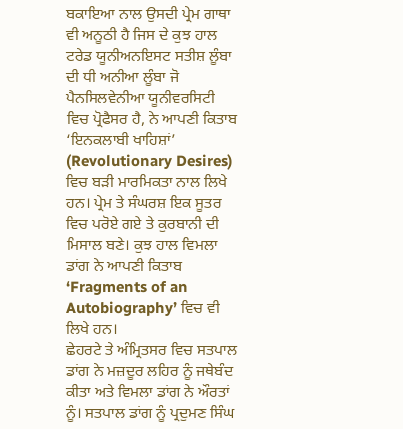ਬਕਾਇਆ ਨਾਲ ਉਸਦੀ ਪ੍ਰੇਮ ਗਾਥਾ ਵੀ ਅਨੂਠੀ ਹੈ ਜਿਸ ਦੇ ਕੁਝ ਹਾਲ ਟਰੇਡ ਯੂਨੀਅਨਇਸਟ ਸਤੀਸ਼ ਲੂੰਬਾ ਦੀ ਧੀ ਅਨੀਆ ਲੂੰਬਾ ਜੋ ਪੈਨਸਿਲਵੇਨੀਆ ਯੂਨੀਵਰਸਿਟੀ ਵਿਚ ਪ੍ਰੋਫੈਸਰ ਹੈ, ਨੇ ਆਪਣੀ ਕਿਤਾਬ ‘ਇਨਕਲਾਬੀ ਖਾਹਿਸ਼ਾਂ’ (Revolutionary Desires) ਵਿਚ ਬੜੀ ਮਾਰਮਿਕਤਾ ਨਾਲ ਲਿਖੇ ਹਨ। ਪ੍ਰੇਮ ਤੇ ਸੰਘਰਸ਼ ਇਕ ਸੂਤਰ ਵਿਚ ਪਰੋਏ ਗਏ ਤੇ ਕੁਰਬਾਨੀ ਦੀ ਮਿਸਾਲ ਬਣੇ। ਕੁਝ ਹਾਲ ਵਿਮਲਾ ਡਾਂਗ ਨੇ ਆਪਣੀ ਕਿਤਾਬ ‘Fragments of an Autobiography’ ਵਿਚ ਵੀ ਲਿਖੇ ਹਨ।
ਛੇਹਰਟੇ ਤੇ ਅੰਮ੍ਰਿਤਸਰ ਵਿਚ ਸਤਪਾਲ ਡਾਂਗ ਨੇ ਮਜ਼ਦੂਰ ਲਹਿਰ ਨੂੰ ਜਥੇਬੰਦ ਕੀਤਾ ਅਤੇ ਵਿਮਲਾ ਡਾਂਗ ਨੇ ਔਰਤਾਂ ਨੂੰ। ਸਤਪਾਲ ਡਾਂਗ ਨੂੰ ਪ੍ਰਦੁਮਣ ਸਿੰਘ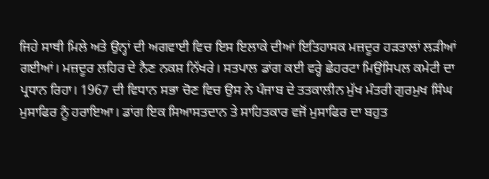ਜਿਹੇ ਸਾਥੀ ਮਿਲੇ ਅਤੇ ਉਨ੍ਹਾਂ ਦੀ ਅਗਵਾਈ ਵਿਚ ਇਸ ਇਲਾਕੇ ਦੀਆਂ ਇਤਿਹਾਸਕ ਮਜ਼ਦੂਰ ਹੜਤਾਲਾਂ ਲੜੀਆਂ ਗਈਆਂ। ਮਜ਼ਦੂਰ ਲਹਿਰ ਦੇ ਨੈਣ ਨਕਸ਼ ਨਿੱਖਰੇ। ਸਤਪਾਲ ਡਾਂਗ ਕਈ ਵਰ੍ਹੇ ਛੇਹਰਟਾ ਮਿਉਂਸਿਪਲ ਕਮੇਟੀ ਦਾ ਪ੍ਰਧਾਨ ਰਿਹਾ। 1967 ਦੀ ਵਿਧਾਨ ਸਭਾ ਚੋਣ ਵਿਚ ਉਸ ਨੇ ਪੰਜਾਬ ਦੇ ਤਤਕਾਲੀਨ ਮੁੱਖ ਮੰਤਰੀ ਗੁਰਮੁਖ ਸਿੰਘ ਮੁਸਾਫਿਰ ਨੂੰ ਹਰਾਇਆ। ਡਾਂਗ ਇਕ ਸਿਆਸਤਦਾਨ ਤੇ ਸਾਹਿਤਕਾਰ ਵਜੋਂ ਮੁਸਾਫਿਰ ਦਾ ਬਹੁਤ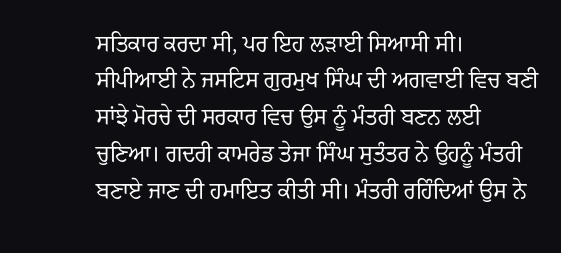ਸਤਿਕਾਰ ਕਰਦਾ ਸੀ, ਪਰ ਇਹ ਲੜਾਈ ਸਿਆਸੀ ਸੀ। ਸੀਪੀਆਈ ਨੇ ਜਸਟਿਸ ਗੁਰਮੁਖ ਸਿੰਘ ਦੀ ਅਗਵਾਈ ਵਿਚ ਬਣੀ ਸਾਂਝੇ ਮੋਰਚੇ ਦੀ ਸਰਕਾਰ ਵਿਚ ਉਸ ਨੂੰ ਮੰਤਰੀ ਬਣਨ ਲਈ ਚੁਣਿਆ। ਗਦਰੀ ਕਾਮਰੇਡ ਤੇਜਾ ਸਿੰਘ ਸੁਤੰਤਰ ਨੇ ਉਹਨੂੰ ਮੰਤਰੀ ਬਣਾਏ ਜਾਣ ਦੀ ਹਮਾਇਤ ਕੀਤੀ ਸੀ। ਮੰਤਰੀ ਰਹਿੰਦਿਆਂ ਉਸ ਨੇ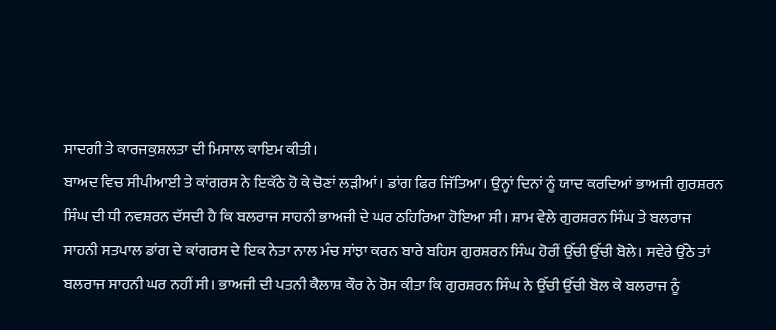ਸਾਦਗੀ ਤੇ ਕਾਰਜਕੁਸ਼ਲਤਾ ਦੀ ਮਿਸਾਲ ਕਾਇਮ ਕੀਤੀ।
ਬਾਅਦ ਵਿਚ ਸੀਪੀਆਈ ਤੇ ਕਾਂਗਰਸ ਨੇ ਇਕੱਠੇ ਹੋ ਕੇ ਚੋਣਾਂ ਲੜੀਆਂ। ਡਾਂਗ ਫਿਰ ਜਿੱਤਿਆ। ਉਨ੍ਹਾਂ ਦਿਨਾਂ ਨੂੰ ਯਾਦ ਕਰਦਿਆਂ ਭਾਅਜੀ ਗੁਰਸ਼ਰਨ ਸਿੰਘ ਦੀ ਧੀ ਨਵਸ਼ਰਨ ਦੱਸਦੀ ਹੈ ਕਿ ਬਲਰਾਜ ਸਾਹਨੀ ਭਾਅਜੀ ਦੇ ਘਰ ਠਹਿਰਿਆ ਹੋਇਆ ਸੀ। ਸ਼ਾਮ ਵੇਲੇ ਗੁਰਸ਼ਰਨ ਸਿੰਘ ਤੇ ਬਲਰਾਜ ਸਾਹਨੀ ਸਤਪਾਲ ਡਾਂਗ ਦੇ ਕਾਂਗਰਸ ਦੇ ਇਕ ਨੇਤਾ ਨਾਲ ਮੰਚ ਸਾਂਝਾ ਕਰਨ ਬਾਰੇ ਬਹਿਸ ਗੁਰਸ਼ਰਨ ਸਿੰਘ ਹੋਰੀਂ ਉੱਚੀ ਉੱਚੀ ਬੋਲੇ। ਸਵੇਰੇ ਉੱਠੇ ਤਾਂ ਬਲਰਾਜ ਸਾਹਨੀ ਘਰ ਨਹੀਂ ਸੀ। ਭਾਅਜੀ ਦੀ ਪਤਨੀ ਕੈਲਾਸ਼ ਕੌਰ ਨੇ ਰੋਸ ਕੀਤਾ ਕਿ ਗੁਰਸ਼ਰਨ ਸਿੰਘ ਨੇ ਉੱਚੀ ਉੱਚੀ ਬੋਲ ਕੇ ਬਲਰਾਜ ਨੂੰ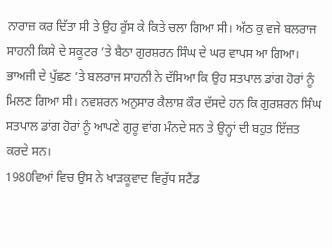ਨਾਰਾਜ਼ ਕਰ ਦਿੱਤਾ ਸੀ ਤੇ ਉਹ ਰੁੱਸ ਕੇ ਕਿਤੇ ਚਲਾ ਗਿਆ ਸੀ। ਅੱਠ ਕੁ ਵਜੇ ਬਲਰਾਜ ਸਾਹਨੀ ਕਿਸੇ ਦੇ ਸਕੂਟਰ ’ਤੇ ਬੈਠਾ ਗੁਰਸ਼ਰਨ ਸਿੰਘ ਦੇ ਘਰ ਵਾਪਸ ਆ ਗਿਆ। ਭਾਅਜੀ ਦੇ ਪੁੱਛਣ ’ਤੇ ਬਲਰਾਜ ਸਾਹਨੀ ਨੇ ਦੱਸਿਆ ਕਿ ਉਹ ਸਤਪਾਲ ਡਾਂਗ ਹੋਰਾਂ ਨੂੰ ਮਿਲਣ ਗਿਆ ਸੀ। ਨਵਸ਼ਰਨ ਅਨੁਸਾਰ ਕੈਲਾਸ਼ ਕੌਰ ਦੱਸਦੇ ਹਨ ਕਿ ਗੁਰਸ਼ਰਨ ਸਿੰਘ ਸਤਪਾਲ ਡਾਂਗ ਹੋਰਾਂ ਨੂੰ ਆਪਣੇ ਗੁਰੂ ਵਾਂਗ ਮੰਨਦੇ ਸਨ ਤੇ ਉਨ੍ਹਾਂ ਦੀ ਬਹੁਤ ਇੱਜ਼ਤ ਕਰਦੇ ਸਨ।
1980ਵਿਆਂ ਵਿਚ ਉਸ ਨੇ ਖਾੜਕੂਵਾਦ ਵਿਰੁੱਧ ਸਟੈਂਡ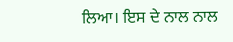ਲਿਆ। ਇਸ ਦੇ ਨਾਲ ਨਾਲ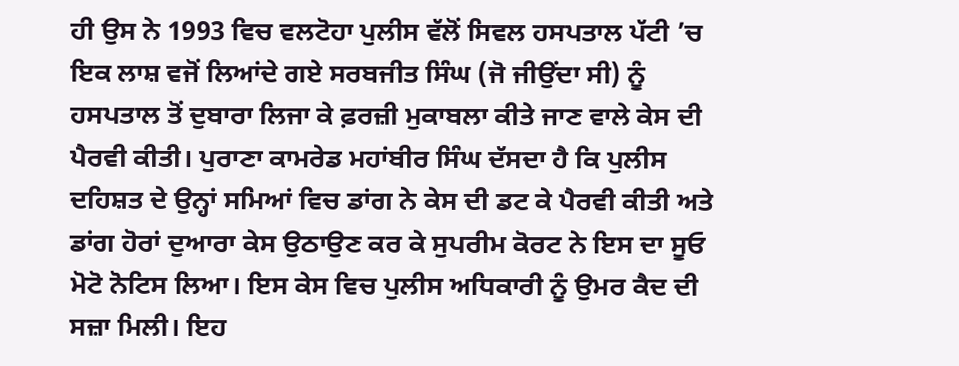ਹੀ ਉਸ ਨੇ 1993 ਵਿਚ ਵਲਟੋਹਾ ਪੁਲੀਸ ਵੱਲੋਂ ਸਿਵਲ ਹਸਪਤਾਲ ਪੱਟੀ ’ਚ ਇਕ ਲਾਸ਼ ਵਜੋਂ ਲਿਆਂਦੇ ਗਏ ਸਰਬਜੀਤ ਸਿੰਘ (ਜੋ ਜੀਉਂਦਾ ਸੀ) ਨੂੰ ਹਸਪਤਾਲ ਤੋਂ ਦੁਬਾਰਾ ਲਿਜਾ ਕੇ ਫ਼ਰਜ਼ੀ ਮੁਕਾਬਲਾ ਕੀਤੇ ਜਾਣ ਵਾਲੇ ਕੇਸ ਦੀ ਪੈਰਵੀ ਕੀਤੀ। ਪੁਰਾਣਾ ਕਾਮਰੇਡ ਮਹਾਂਬੀਰ ਸਿੰਘ ਦੱਸਦਾ ਹੈ ਕਿ ਪੁਲੀਸ ਦਹਿਸ਼ਤ ਦੇ ਉਨ੍ਹਾਂ ਸਮਿਆਂ ਵਿਚ ਡਾਂਗ ਨੇ ਕੇਸ ਦੀ ਡਟ ਕੇ ਪੈਰਵੀ ਕੀਤੀ ਅਤੇ ਡਾਂਗ ਹੋਰਾਂ ਦੁਆਰਾ ਕੇਸ ਉਠਾਉਣ ਕਰ ਕੇ ਸੁਪਰੀਮ ਕੋਰਟ ਨੇ ਇਸ ਦਾ ਸੂਓ ਮੋਟੋ ਨੋਟਿਸ ਲਿਆ। ਇਸ ਕੇਸ ਵਿਚ ਪੁਲੀਸ ਅਧਿਕਾਰੀ ਨੂੰ ਉਮਰ ਕੈਦ ਦੀ ਸਜ਼ਾ ਮਿਲੀ। ਇਹ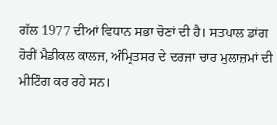ਗੱਲ 1977 ਦੀਆਂ ਵਿਧਾਨ ਸਭਾ ਚੋਣਾਂ ਦੀ ਹੈ। ਸਤਪਾਲ ਡਾਂਗ ਹੋਰੀਂ ਮੈਡੀਕਲ ਕਾਲਜ, ਅੰਮ੍ਰਿਤਸਰ ਦੇ ਦਰਜਾ ਚਾਰ ਮੁਲਾਜ਼ਮਾਂ ਦੀ ਮੀਟਿੰਗ ਕਰ ਰਹੇ ਸਨ।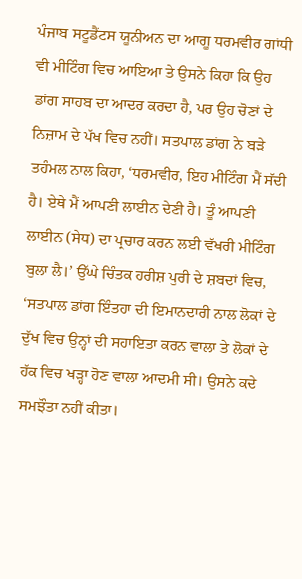ਪੰਜਾਬ ਸਟੂਡੈਂਟਸ ਯੂਨੀਅਨ ਦਾ ਆਗੂ ਧਰਮਵੀਰ ਗਾਂਧੀ ਵੀ ਮੀਟਿੰਗ ਵਿਚ ਆਇਆ ਤੇ ਉਸਨੇ ਕਿਹਾ ਕਿ ਉਹ ਡਾਂਗ ਸਾਹਬ ਦਾ ਆਦਰ ਕਰਦਾ ਹੈ, ਪਰ ਉਹ ਚੋਣਾਂ ਦੇ ਨਿਜ਼ਾਮ ਦੇ ਪੱਖ ਵਿਚ ਨਹੀਂ। ਸਤਪਾਲ ਡਾਂਗ ਨੇ ਬੜੇ ਤਹੰਮਲ ਨਾਲ ਕਿਹਾ, ‘ਧਰਮਵੀਰ, ਇਹ ਮੀਟਿੰਗ ਮੈਂ ਸੱਦੀ ਹੈ। ਏਥੇ ਮੈਂ ਆਪਣੀ ਲਾਈਨ ਦੇਣੀ ਹੈ। ਤੂੰ ਆਪਣੀ ਲਾਈਨ (ਸੇਧ) ਦਾ ਪ੍ਰਚਾਰ ਕਰਨ ਲਈ ਵੱਖਰੀ ਮੀਟਿੰਗ ਬੁਲਾ ਲੈ।’ ਉੱਘੇ ਚਿੰਤਕ ਹਰੀਸ਼ ਪੁਰੀ ਦੇ ਸ਼ਬਦਾਂ ਵਿਚ, ‘ਸਤਪਾਲ ਡਾਂਗ ਇੰਤਹਾ ਦੀ ਇਮਾਨਦਾਰੀ ਨਾਲ ਲੋਕਾਂ ਦੇ ਦੁੱਖ ਵਿਚ ਉਨ੍ਹਾਂ ਦੀ ਸਹਾਇਤਾ ਕਰਨ ਵਾਲਾ ਤੇ ਲੋਕਾਂ ਦੇ ਹੱਕ ਵਿਚ ਖੜ੍ਹਾ ਹੋਣ ਵਾਲਾ ਆਦਮੀ ਸੀ। ਉਸਨੇ ਕਦੇ ਸਮਝੌਤਾ ਨਹੀਂ ਕੀਤਾ।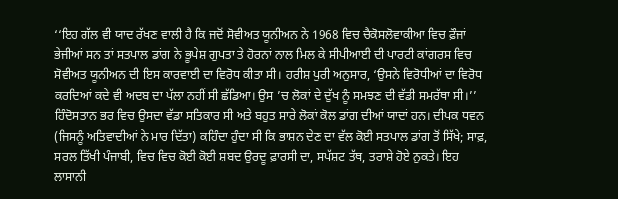‘‘ਇਹ ਗੱਲ ਵੀ ਯਾਦ ਰੱਖਣ ਵਾਲੀ ਹੈ ਕਿ ਜਦੋਂ ਸੋਵੀਅਤ ਯੂਨੀਅਨ ਨੇ 1968 ਵਿਚ ਚੈਕੋਸਲੋਵਾਕੀਆ ਵਿਚ ਫ਼ੌਜਾਂ ਭੇਜੀਆਂ ਸਨ ਤਾਂ ਸਤਪਾਲ ਡਾਂਗ ਨੇ ਭੂਪੇਸ਼ ਗੁਪਤਾ ਤੇ ਹੋਰਨਾਂ ਨਾਲ ਮਿਲ ਕੇ ਸੀਪੀਆਈ ਦੀ ਪਾਰਟੀ ਕਾਂਗਰਸ ਵਿਚ ਸੋਵੀਅਤ ਯੂਨੀਅਨ ਦੀ ਇਸ ਕਾਰਵਾਈ ਦਾ ਵਿਰੋਧ ਕੀਤਾ ਸੀ। ਹਰੀਸ਼ ਪੁਰੀ ਅਨੁਸਾਰ, ‘ਉਸਨੇ ਵਿਰੋਧੀਆਂ ਦਾ ਵਿਰੋਧ ਕਰਦਿਆਂ ਕਦੇ ਵੀ ਅਦਬ ਦਾ ਪੱਲਾ ਨਹੀਂ ਸੀ ਛੱਡਿਆ। ਉਸ ’ਚ ਲੋਕਾਂ ਦੇ ਦੁੱਖ ਨੂੰ ਸਮਝਣ ਦੀ ਵੱਡੀ ਸਮਰੱਥਾ ਸੀ।’’
ਹਿੰਦੋਸਤਾਨ ਭਰ ਵਿਚ ਉਸਦਾ ਵੱਡਾ ਸਤਿਕਾਰ ਸੀ ਅਤੇ ਬਹੁਤ ਸਾਰੇ ਲੋਕਾਂ ਕੋਲ ਡਾਂਗ ਦੀਆਂ ਯਾਦਾਂ ਹਨ। ਦੀਪਕ ਧਵਨ (ਜਿਸਨੂੰ ਅਤਿਵਾਦੀਆਂ ਨੇ ਮਾਰ ਦਿੱਤਾ) ਕਹਿੰਦਾ ਹੁੰਦਾ ਸੀ ਕਿ ਭਾਸ਼ਨ ਦੇਣ ਦਾ ਵੱਲ ਕੋਈ ਸਤਪਾਲ ਡਾਂਗ ਤੋਂ ਸਿੱਖੇ; ਸਾਫ਼, ਸਰਲ ਤਿੱਖੀ ਪੰਜਾਬੀ, ਵਿਚ ਵਿਚ ਕੋਈ ਕੋਈ ਸ਼ਬਦ ਉਰਦੂ ਫ਼ਾਰਸੀ ਦਾ, ਸਪੱਸ਼ਟ ਤੱਥ, ਤਰਾਸ਼ੇ ਹੋਏ ਨੁਕਤੇ। ਇਹ ਲਾਸਾਨੀ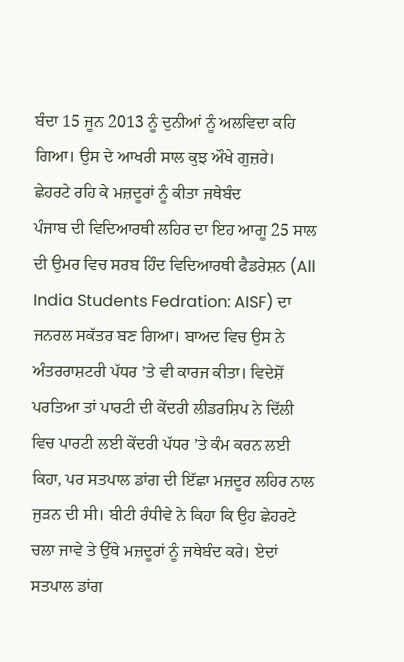ਬੰਦਾ 15 ਜੂਨ 2013 ਨੂੰ ਦੁਨੀਆਂ ਨੂੰ ਅਲਵਿਦਾ ਕਹਿ ਗਿਆ। ਉਸ ਦੇ ਆਖਰੀ ਸਾਲ ਕੁਝ ਔਖੇ ਗੁਜ਼ਰੇ।
ਛੇਹਰਟੇ ਰਹਿ ਕੇ ਮਜ਼ਦੂਰਾਂ ਨੂੰ ਕੀਤਾ ਜਥੇਬੰਦ
ਪੰਜਾਬ ਦੀ ਵਿਦਿਆਰਥੀ ਲਹਿਰ ਦਾ ਇਹ ਆਗੂ 25 ਸਾਲ ਦੀ ਉਮਰ ਵਿਚ ਸਰਬ ਹਿੰਦ ਵਿਦਿਆਰਥੀ ਫੈਡਰੇਸ਼ਨ (All India Students Fedration: AISF) ਦਾ ਜਨਰਲ ਸਕੱਤਰ ਬਣ ਗਿਆ। ਬਾਅਦ ਵਿਚ ਉਸ ਨੇ ਅੰਤਰਰਾਸ਼ਟਰੀ ਪੱਧਰ ’ਤੇ ਵੀ ਕਾਰਜ ਕੀਤਾ। ਵਿਦੇਸ਼ੋਂ ਪਰਤਿਆ ਤਾਂ ਪਾਰਟੀ ਦੀ ਕੇਂਦਰੀ ਲੀਡਰਸ਼ਿਪ ਨੇ ਦਿੱਲੀ ਵਿਚ ਪਾਰਟੀ ਲਈ ਕੇਂਦਰੀ ਪੱਧਰ ’ਤੇ ਕੰਮ ਕਰਨ ਲਈ ਕਿਹਾ, ਪਰ ਸਤਪਾਲ ਡਾਂਗ ਦੀ ਇੱਛਾ ਮਜ਼ਦੂਰ ਲਹਿਰ ਨਾਲ ਜੁੜਨ ਦੀ ਸੀ। ਬੀਟੀ ਰੰਧੀਵੇ ਨੇ ਕਿਹਾ ਕਿ ਉਹ ਛੇਹਰਟੇ ਚਲਾ ਜਾਵੇ ਤੇ ਉੱਥੇ ਮਜ਼ਦੂਰਾਂ ਨੂੰ ਜਥੇਬੰਦ ਕਰੇ। ਏਦਾਂ ਸਤਪਾਲ ਡਾਂਗ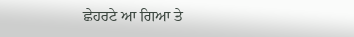ਛੇਹਰਟੇ ਆ ਗਿਆ ਤੇ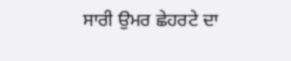ਸਾਰੀ ਉਮਰ ਛੇਹਰਟੇ ਦਾ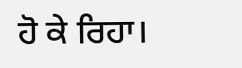ਹੋ ਕੇ ਰਿਹਾ।